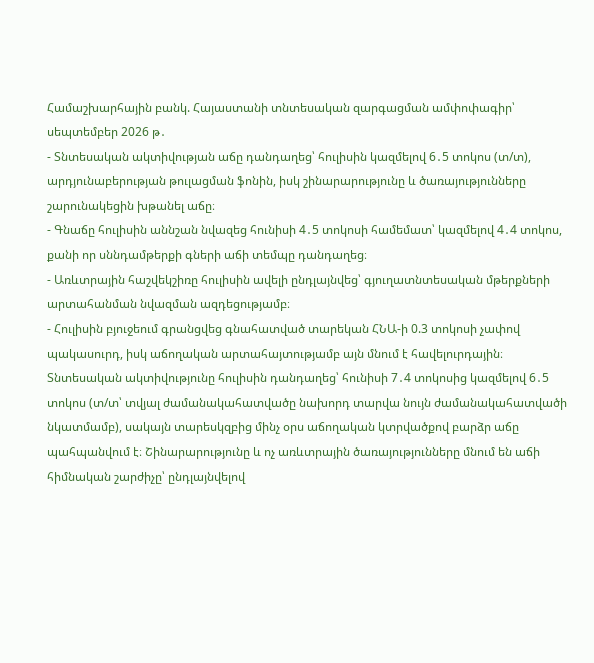Համաշխարհային բանկ. Հայաստանի տնտեսական զարգացման ամփոփագիր՝ սեպտեմբեր 2026 թ․
- Տնտեսական ակտիվության աճը դանդաղեց՝ հուլիսին կազմելով 6․5 տոկոս (տ/տ), արդյունաբերության թուլացման ֆոնին, իսկ շինարարությունը և ծառայությունները շարունակեցին խթանել աճը։
- Գնաճը հուլիսին աննշան նվազեց հունիսի 4․5 տոկոսի համեմատ՝ կազմելով 4․4 տոկոս, քանի որ սննդամթերքի գների աճի տեմպը դանդաղեց։
- Առևտրային հաշվեկշիռը հուլիսին ավելի ընդլայնվեց՝ գյուղատնտեսական մթերքների արտահանման նվազման ազդեցությամբ։
- Հուլիսին բյուջեում գրանցվեց գնահատված տարեկան ՀՆԱ-ի 0.3 տոկոսի չափով պակասուրդ, իսկ աճողական արտահայտությամբ այն մնում է հավելուրդային։
Տնտեսական ակտիվությունը հուլիսին դանդաղեց՝ հունիսի 7․4 տոկոսից կազմելով 6․5 տոկոս (տ/տ՝ տվյալ ժամանակահատվածը նախորդ տարվա նույն ժամանակահատվածի նկատմամբ), սակայն տարեսկզբից մինչ օրս աճողական կտրվածքով բարձր աճը պահպանվում է։ Շինարարությունը և ոչ առևտրային ծառայությունները մնում են աճի հիմնական շարժիչը՝ ընդլայնվելով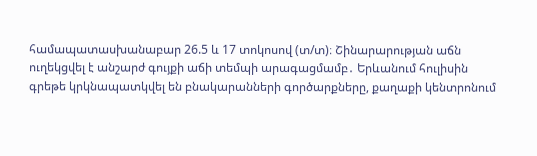համապատասխանաբար 26.5 և 17 տոկոսով (տ/տ)։ Շինարարության աճն ուղեկցվել է անշարժ գույքի աճի տեմպի արագացմամբ․ Երևանում հուլիսին գրեթե կրկնապատկվել են բնակարանների գործարքները, քաղաքի կենտրոնում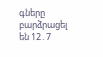գները բարձրացել են 12․7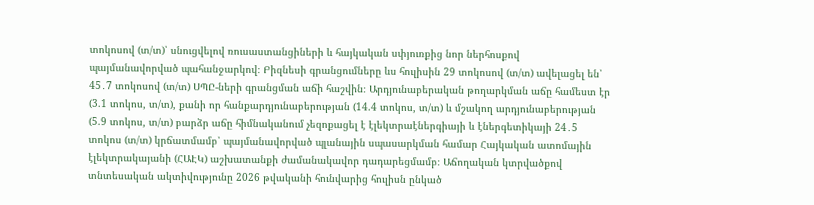տոկոսով (տ/տ)՝ սնուցվելով ռուսաստանցիների և հայկական սփյուռքից նոր ներհոսքով պայմանավորված պահանջարկով։ Բիզնեսի գրանցումները ևս հուլիսին 29 տոկոսով (տ/տ) ավելացել են՝ 45․7 տոկոսով (տ/տ) ՍՊԸ-ների գրանցման աճի հաշվին։ Արդյունաբերական թողարկման աճը համեստ էր (3.1 տոկոս, տ/տ), քանի որ հանքարդյունաբերության (14.4 տոկոս, տ/տ) և մշակող արդյունաբերության (5.9 տոկոս, տ/տ) բարձր աճը հիմնականում չեզոքացել է էլեկտրաէներգիայի և էներգետիկայի 24․5 տոկոս (տ/տ) կրճատմամբ՝ պայմանավորված պլանային սպասարկման համար Հայկական ատոմային էլեկտրակայանի (ՀԱԷԿ) աշխատանքի ժամանակավոր դադարեցմամբ։ Աճողական կտրվածքով տնտեսական ակտիվությունը 2026 թվականի հունվարից հուլիսն ընկած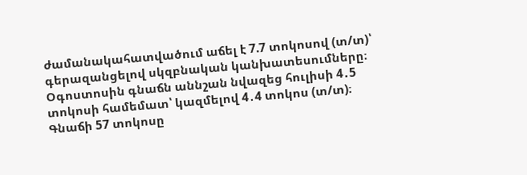ժամանակահատվածում աճել է 7.7 տոկոսով (տ/տ)՝ գերազանցելով սկզբնական կանխատեսումները։
Օգոստոսին գնաճն աննշան նվազեց հուլիսի 4․5 տոկոսի համեմատ՝ կազմելով 4․4 տոկոս (տ/տ)։ Գնաճի 57 տոկոսը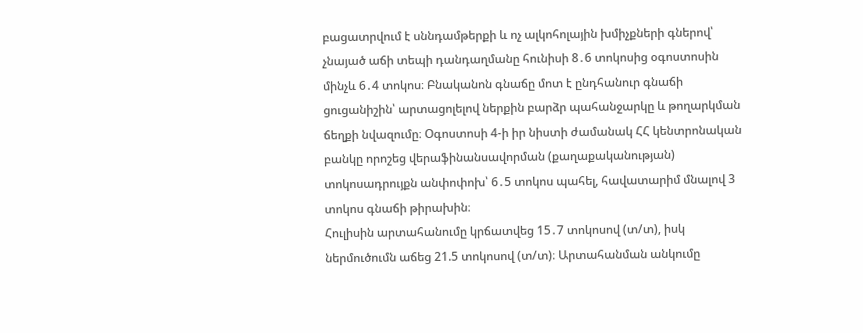բացատրվում է սննդամթերքի և ոչ ալկոհոլային խմիչքների գներով՝ չնայած աճի տեպի դանդաղմանը հունիսի 8․6 տոկոսից օգոստոսին մինչև 6․4 տոկոս։ Բնականոն գնաճը մոտ է ընդհանուր գնաճի ցուցանիշին՝ արտացոլելով ներքին բարձր պահանջարկը և թողարկման ճեղքի նվազումը։ Օգոստոսի 4-ի իր նիստի ժամանակ ՀՀ կենտրոնական բանկը որոշեց վերաֆինանսավորման (քաղաքականության) տոկոսադրույքն անփոփոխ՝ 6․5 տոկոս պահել, հավատարիմ մնալով 3 տոկոս գնաճի թիրախին։
Հուլիսին արտահանումը կրճատվեց 15․7 տոկոսով (տ/տ), իսկ ներմուծումն աճեց 21.5 տոկոսով (տ/տ)։ Արտահանման անկումը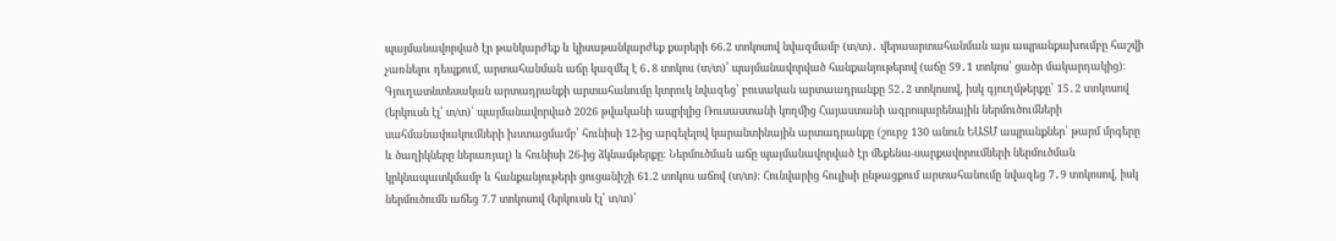պայմանավորված էր թանկարժեք և կիսաթանկարժեք քարերի 66.2 տոկոսով նվազմամբ (տ/տ)․ վերաարտահանման այս ապրանքախումբը հաշվի չառնելու դեպքում, արտահանման աճը կազմել է 6․8 տոկոս (տ/տ)՝ պայմանավորված հանքանյութերով (աճը 59․1 տոկոս՝ ցածր մակարդակից)։ Գյուղատնտեսական արտադրանքի արտահանումը կտրուկ նվազեց՝ բուսական արտաադրանքը 52․2 տոկոսով, իսկ գյուղմթերքը՝ 15․2 տոկոսով (երկուսն էլ՝ տ/տ)՝ պայմանավորված 2026 թվականի ապրիլից Ռուսաստանի կողմից Հայաստանի ագրոպարենային ներմուծումների սահմանափակումների խստացմամբ՝ հունիսի 12-ից արգելելով կարանտինային արտադրանքը (շուրջ 130 անուն ԵԱՏՄ ապրանքներ՝ թարմ մրգերը և ծաղիկները ներառյալ) և հունիսի 26-ից ձկնամթերքը։ Ներմուծման աճը պայմանավորված էր մեքենա-սարքավորումների ներմուծման կրկնապատկմամբ և հանքանյութերի ցուցանիշի 61.2 տոկոս աճով (տ/տ)։ Հունվարից հուլիսի ընթացքում արտահանումը նվազեց 7․9 տոկոսով, իսկ ներմուծումն աճեց 7.7 տոկոսով (երկուսն էլ՝ տ/տ)՝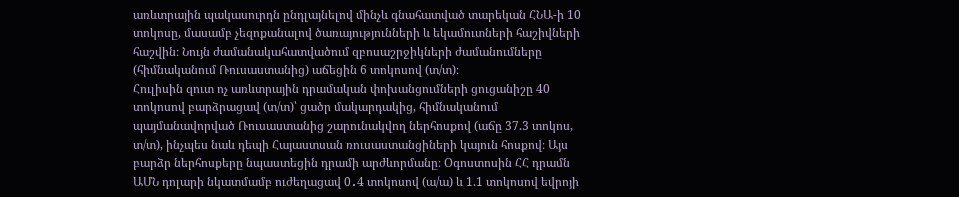առևտրային պակասուրդն ընդլայնելով մինչև գնահատված տարեկան ՀՆԱ-ի 10 տոկոսը, մասամբ չեզոքանալով ծառայությունների և եկամուտների հաշիվների հաշվին։ Նույն ժամանակահատվածում զբոսաշրջիկների ժամանումները (հիմնականում Ռուսաստանից) աճեցին 6 տոկոսով (տ/տ)։
Հուլիսին զուտ ոչ առևտրային դրամական փոխանցումների ցուցանիշը 40 տոկոսով բարձրացավ (տ/տ)՝ ցածր մակարդակից, հիմնականում պայմանավորված Ռուսաստանից շարունակվող ներհոսքով (աճը 37.3 տոկոս, տ/տ), ինչպես նաև դեպի Հայաստսան ռուսաստանցիների կայուն հոսքով։ Այս բարձր ներհոսքերը նպաստեցին դրամի արժևորմանը։ Օգոստոսին ՀՀ դրամն ԱՄՆ դոլարի նկատմամբ ուժեղացավ 0․4 տոկոսով (ա/ա) և 1.1 տոկոսով եվրոյի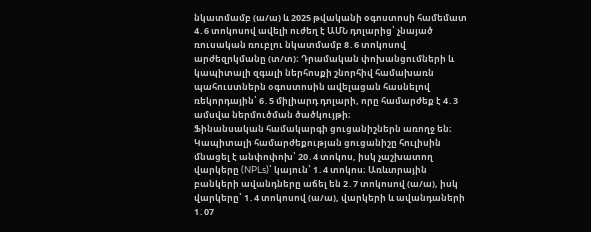նկատմամբ (ա/ա) և 2025 թվականի օգոստոսի համեմատ 4․6 տոկոսով ավելի ուժեղ է ԱՄՆ դոլարից՝ չնայած ռուսական ռուբլու նկատմամբ 8․6 տոկոսով արժեզրկմանը (տ/տ)։ Դրամական փոխանցումների և կապիտալի զգալի ներհոսքի շնորհիվ համախառն պահուստներն օգոստոսին ավելացան հասնելով ռեկորդային՝ 6․5 միլիարդ դոլարի, որը համարժեք է 4․3 ամսվա ներմուծման ծածկույթի։
Ֆինանսական համակարգի ցուցանիշներն առողջ են։ Կապիտալի համարժեքության ցուցանիշը հուլիսին մնացել է անփոփոխ՝ 20․4 տոկոս, իսկ չաշխատող վարկերը (NPLs)՝ կայուն՝ 1․4 տոկոս։ Առևտրային բանկերի ավանդները աճել են 2․7 տոկոսով (ա/ա), իսկ վարկերը՝ 1․4 տոկոսով (ա/ա), վարկերի և ավանդաների 1․07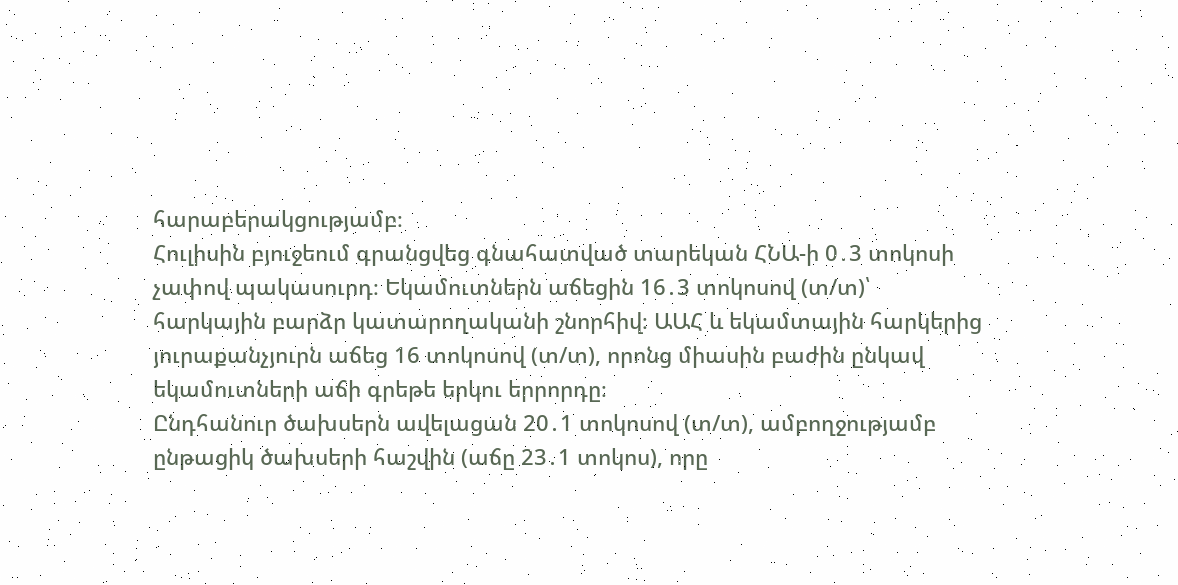հարաբերակցությամբ։
Հուլիսին բյուջեում գրանցվեց գնահատված տարեկան ՀՆԱ-ի 0․3 տոկոսի չափով պակասուրդ։ Եկամուտներն աճեցին 16․3 տոկոսով (տ/տ)՝ հարկային բարձր կատարողականի շնորհիվ։ ԱԱՀ և եկամտային հարկերից յուրաքանչյուրն աճեց 16 տոկոսով (տ/տ), որոնց միասին բաժին ընկավ եկամուտների աճի գրեթե երկու երրորդը։
Ընդհանուր ծախսերն ավելացան 20․1 տոկոսով (տ/տ), ամբողջությամբ ընթացիկ ծախսերի հաշվին (աճը 23․1 տոկոս), որը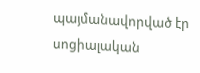պայմանավորված էր սոցիալական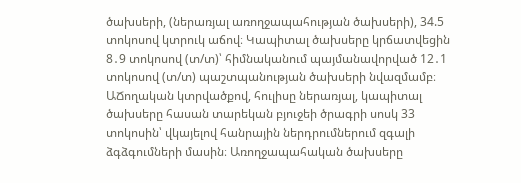ծախսերի, (ներառյալ առողջապահության ծախսերի), 34.5 տոկոսով կտրուկ աճով։ Կապիտալ ծախսերը կրճատվեցին 8․9 տոկոսով (տ/տ)՝ հիմնականում պայմանավորված 12․1 տոկոսով (տ/տ) պաշտպանության ծախսերի նվազմամբ։ ԱՃողական կտրվածքով, հուլիսը ներառյալ, կապիտալ ծախսերը հասան տարեկան բյուջեի ծրագրի սոսկ 33 տոկոսին՝ վկայելով հանրային ներդրումներում զգալի ձգձգումների մասին։ Առողջապահական ծախսերը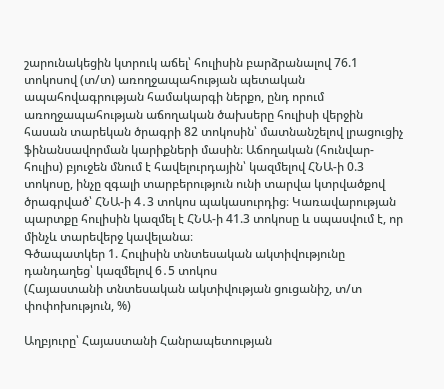շարունակեցին կտրուկ աճել՝ հուլիսին բարձրանալով 76.1 տոկոսով (տ/տ) առողջապահության պետական ապահովագրության համակարգի ներքո, ընդ որում առողջապահության աճողական ծախսերը հուլիսի վերջին հասան տարեկան ծրագրի 82 տոկոսին՝ մատնանշելով լրացուցիչ ֆինանսավորման կարիքների մասին։ Աճողական (հունվար-հուլիս) բյուջեն մնում է հավելուրդային՝ կազմելով ՀՆԱ-ի 0.3 տոկոսը, ինչը զգալի տարբերություն ունի տարվա կտրվածքով ծրագրված՝ ՀՆԱ-ի 4․3 տոկոս պակասուրդից։ Կառավարության պարտքը հուլիսին կազմել է ՀՆԱ-ի 41.3 տոկոսը և սպասվում է, որ մինչև տարեվերջ կավելանա։
Գծապատկեր 1. Հուլիսին տնտեսական ակտիվությունը դանդաղեց՝ կազմելով 6․5 տոկոս
(Հայաստանի տնտեսական ակտիվության ցուցանիշ, տ/տ փոփոխություն, %)

Աղբյուրը՝ Հայաստանի Հանրապետության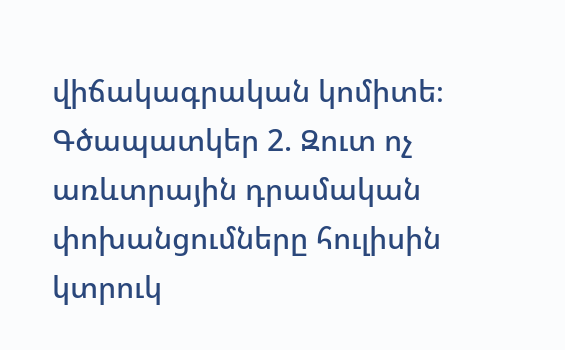վիճակագրական կոմիտե։
Գծապատկեր 2. Զուտ ոչ առևտրային դրամական փոխանցումները հուլիսին կտրուկ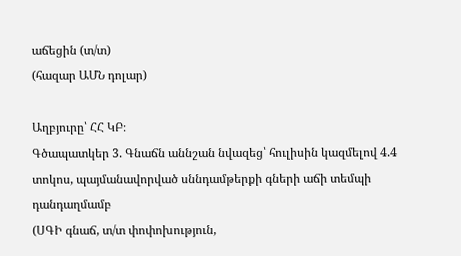աճեցին (տ/տ)
(հազար ԱՄՆ դոլար)

Աղբյուրը՝ ՀՀ ԿԲ։
Գծապատկեր 3. Գնաճն աննշան նվազեց՝ հուլիսին կազմելով 4.4 տոկոս, պայմանավորված սննդամթերքի գների աճի տեմպի դանդաղմամբ
(ՍԳԻ գնաճ, տ/տ փոփոխություն,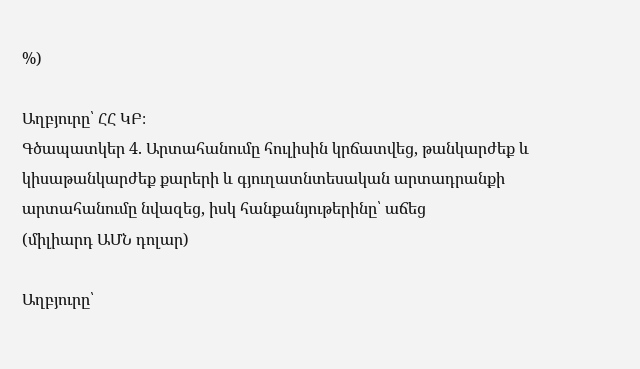%)

Աղբյուրը՝ ՀՀ ԿԲ։
Գծապատկեր 4. Արտահանումը հուլիսին կրճատվեց, թանկարժեք և կիսաթանկարժեք քարերի և գյուղատնտեսական արտադրանքի արտահանումը նվազեց, իսկ հանքանյութերինը՝ աճեց
(միլիարդ ԱՄՆ դոլար)

Աղբյուրը՝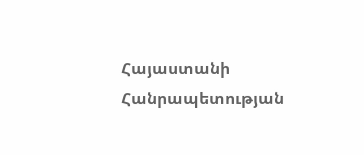Հայաստանի Հանրապետության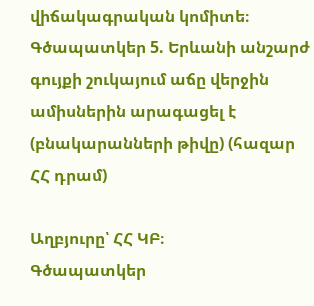վիճակագրական կոմիտե։
Գծապատկեր 5. Երևանի անշարժ գույքի շուկայում աճը վերջին ամիսներին արագացել է
(բնակարանների թիվը) (հազար ՀՀ դրամ)

Աղբյուրը՝ ՀՀ ԿԲ։
Գծապատկեր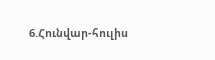6.Հունվար-հուլիս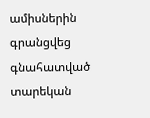ամիսներին գրանցվեց գնահատված տարեկան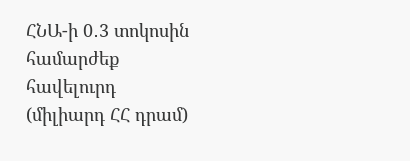ՀՆԱ-ի 0․3 տոկոսին համարժեք հավելուրդ
(միլիարդ ՀՀ դրամ)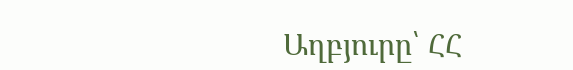Աղբյուրը՝ ՀՀ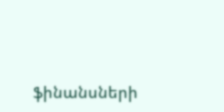ֆինանսների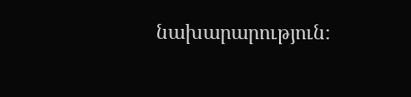նախարարություն։